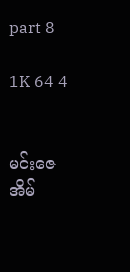part 8

1K 64 4


မင်းဇေအိမ်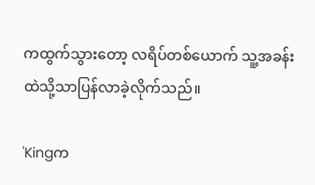ကထွက်သွားတော့ လရိပ်တစ်ယောက် သူ့အခန်းထဲသို့သာပြန်လာခဲ့လိုက်သည်။

'Kingက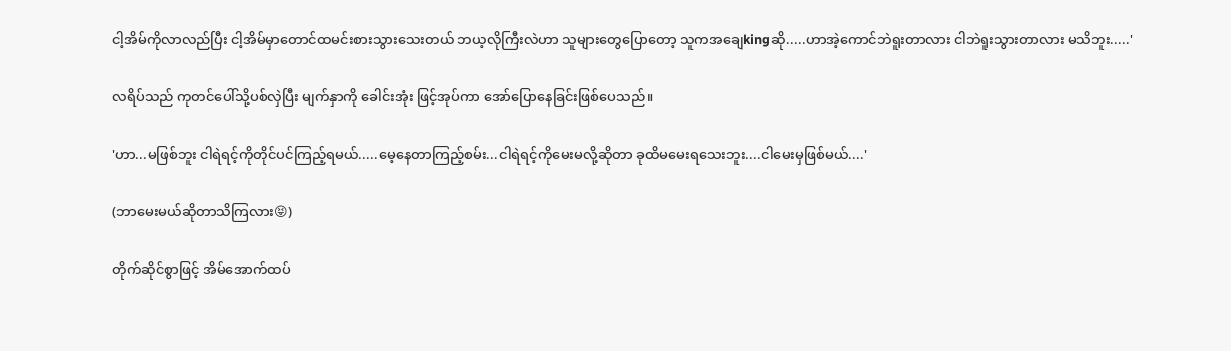ငါ့အိမ်ကိုလာလည်ပြီး ငါ့အိမ်မှာတောင်ထမင်းစားသွားသေးတယ် ဘယ့လိုကြီးလဲဟာ သူများတွေပြောတော့ သူကအချေkingဆို.....ဟာအဲ့ကောင်ဘဲရူးတာလား ငါဘဲရူးသွားတာလား မသိဘူး.....'

လရိပ်သည် ကုတင်ပေါ်သို့ပစ်လှဲပြီး မျက်နှာကို ခေါင်းအုံး ဖြင့်အုပ်ကာ အော်ပြောနေခြင်းဖြစ်ပေသည်။

'ဟာ...မဖြစ်ဘူး ငါရဲရင့်ကိုတိုင်ပင်ကြည့်ရမယ်.....မေ့နေတာကြည့်စမ်း...ငါရဲရင့်ကိုမေးမလို့ဆိုတာ ခုထိမမေးရသေးဘူး....ငါမေးမှဖြစ်မယ်....'

(ဘာမေးမယ်ဆိုတာသိကြလား😝)

တိုက်ဆိုင်စွာဖြင့် အိမ်အောက်ထပ်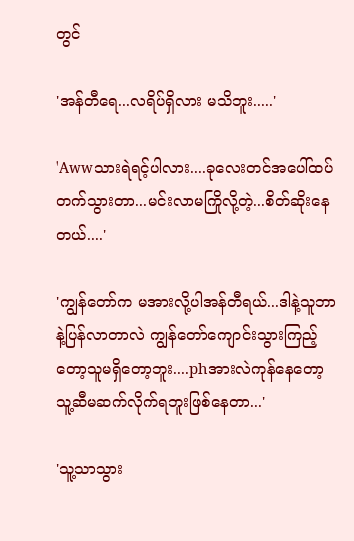တွင်

'အန်တီရေ...လရိပ်ရှိလား မသိဘူး.....'

'Awwသားရဲရင့်ပါလား....ခုလေးတင်အပေါ်ထပ်တက်သွားတာ...မင်းလာမကြိုလို့တဲ့...စိတ်ဆိုးနေတယ်....'

'ကျွန်တော်က မအားလို့ပါအန်တီရယ်...ဒါနဲ့သူဘာနဲ့ပြန်လာတာလဲ ကျွန်တော်ကျောင်းသွားကြည့်တော့သူမရှိတော့ဘူး....phအားလဲကုန်နေတော့ သူ့ဆီမဆက်လိုက်ရဘူးဖြစ်နေတာ...'

'သူ့သာသွား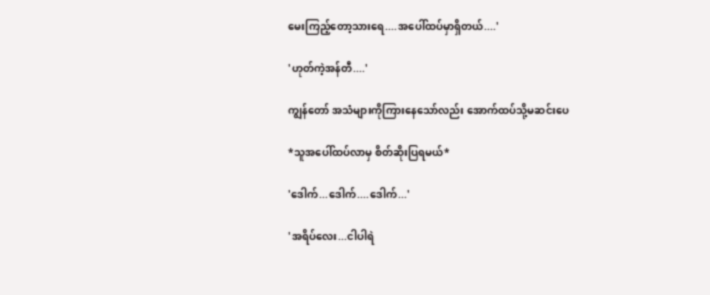မေးကြည့်တော့သားရေ....အပေါ်ထပ်မှာရှိတယ်....'

'ဟုတ်ကဲ့အန်တီ....'

ကျွန်တော် အသံများကိုကြားနေသော်လည်း အောက်ထပ်သို့မဆင်းပေ

*သူအပေါ်ထပ်လာမှ စိတ်ဆိုးပြရမယ်*

'ဒေါက်...ဒေါက်....ဒေါက်...'

'အရိပ်လေး...ငါပါရဲ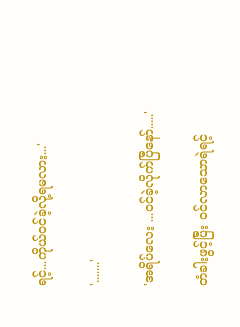ရင့်...ကိုယ်ဝင်ခဲ့လို့ရမလား...'

'.......'

'အရိပ်လေး ...ဝင်ခဲ့လိုက်ပြီနော်.....'

တံခါးဖွင့်ပြီး ဝင်လာသောရဲရင့်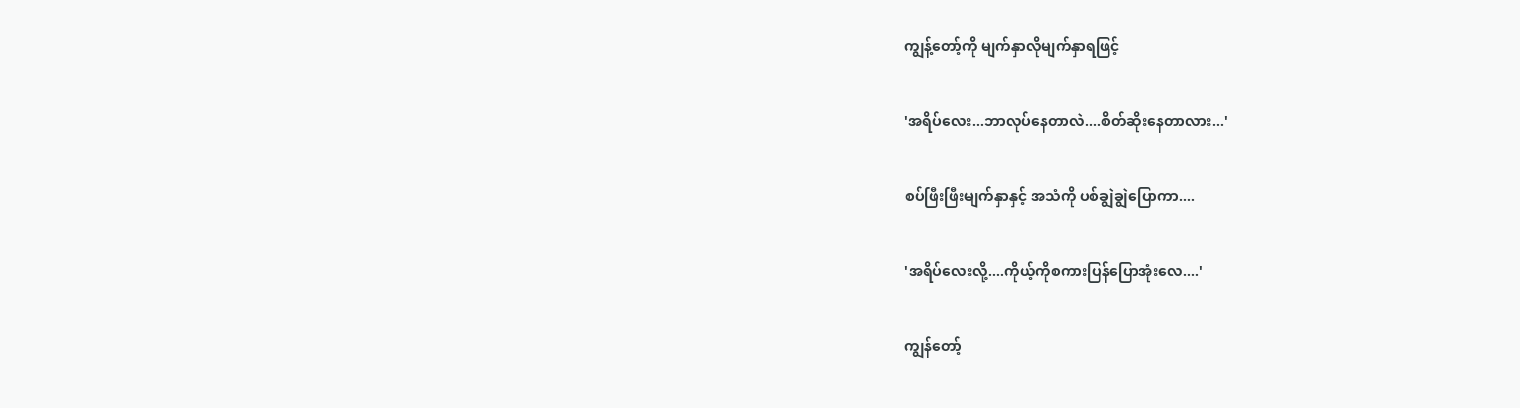ကျွန့်တော့်ကို မျက်နှာလိုမျက်နှာရဖြင့်

'အရိပ်လေး...ဘာလုပ်နေတာလဲ....စိတ်ဆိုးနေတာလား...'

စပ်ဖြီးဖြီးမျက်နှာနှင့် အသံကို ပစ်ချွဲချွဲပြောကာ....

'အရိပ်လေးလို့....ကိုယ့်ကိုစကားပြန်ပြောအုံးလေ....'

ကျွန်တော့်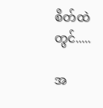စိတ်ထဲတွင်.....

အ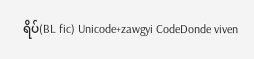ရိပ်(BL fic) Unicode+zawgyi CodeDonde viven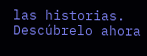las historias. Descúbrelo ahora